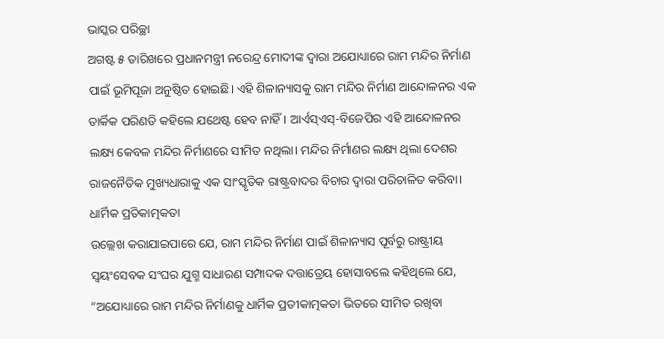ଭାସ୍କର ପରିଚ୍ଛା
ଅଗଷ୍ଟ ୫ ତାରିଖରେ ପ୍ରଧାନମନ୍ତ୍ରୀ ନରେନ୍ଦ୍ର ମୋଦୀଙ୍କ ଦ୍ୱାରା ଅଯୋଧ୍ୟାରେ ରାମ ମନ୍ଦିର ନିର୍ମାଣ ପାଇଁ ଭୂମିପୂଜା ଅନୁଷ୍ଠିତ ହୋଇଛି। ଏହି ଶିଳାନ୍ୟାସକୁ ରାମ ମନ୍ଦିର ନିର୍ମାଣ ଆନ୍ଦୋଳନର ଏକ ତାର୍କିକ ପରିଣତି କହିଲେ ଯଥେଷ୍ଟ ହେବ ନାହିଁ। ଆର୍ଏସ୍ଏସ୍-ବିଜେପିର ଏହି ଆନ୍ଦୋଳନର ଲକ୍ଷ୍ୟ କେବଳ ମନ୍ଦିର ନିର୍ମାଣରେ ସୀମିତ ନଥିଲା। ମନ୍ଦିର ନିର୍ମାଣର ଲକ୍ଷ୍ୟ ଥିଲା ଦେଶର ରାଜନୈତିକ ମୁଖ୍ୟଧାରାକୁ ଏକ ସାଂସ୍କୃତିକ ରାଷ୍ଟ୍ରବାଦର ବିଚାର ଦ୍ୱାରା ପରିଚାଳିତ କରିବା।
ଧାର୍ମିକ ପ୍ରତିକାତ୍ମକତା
ଉଲ୍ଲେଖ କରାଯାଇପାରେ ଯେ, ରାମ ମନ୍ଦିର ନିର୍ମାଣ ପାଇଁ ଶିଳାନ୍ୟାସ ପୂର୍ବରୁ ରାଷ୍ଟ୍ରୀୟ ସ୍ଵୟଂସେବକ ସଂଘର ଯୁଗ୍ମ ସାଧାରଣ ସମ୍ପାଦକ ଦତ୍ତାତ୍ରେୟ ହୋସାବଲେ କହିଥିଲେ ଯେ, “ଅଯୋଧ୍ୟାରେ ରାମ ମନ୍ଦିର ନିର୍ମାଣକୁ ଧାର୍ମିକ ପ୍ରତୀକାତ୍ମକତା ଭିତରେ ସୀମିତ ରଖିବା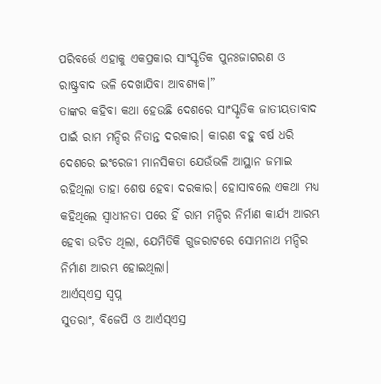ପରିବର୍ତ୍ତେ ଏହାକୁ ଏକପ୍ରକାର ସାଂସ୍କୃତିକ ପୁନଃଜାଗରଣ ଓ ରାଷ୍ଟ୍ରବାଦ ଭଳି ଦେଖାଯିବା ଆବଶ୍ୟକ।”
ତାଙ୍କର କହିବା କଥା ହେଉଛି ଦେଶରେ ସାଂସ୍କୃତିକ ଜାତୀୟତାବାଦ ପାଇଁ ରାମ ମନ୍ଦିର ନିତାନ୍ତ ଦରକାର। କାରଣ ବହୁ ବର୍ଷ ଧରି ଦେଶରେ ଇଂରେଜୀ ମାନସିକତା ଯେଉଁଭଳି ଆସ୍ଥାନ ଜମାଇ ରହିଥିଲା ତାହା ଶେଷ ହେବା ଦରକାର। ହୋସାବଲେ ଏକଥା ମଧ୍ୟ କହିଥିଲେ ସ୍ୱାଧୀନତା ପରେ ହିଁ ରାମ ମନ୍ଦିର ନିର୍ମାଣ କାର୍ଯ୍ୟ ଆରମ୍ଭ ହେବା ଉଚିତ ଥିଲା, ଯେମିତିକି ଗୁଜରାଟରେ ସୋମନାଥ ମନ୍ଦିର ନିର୍ମାଣ ଆରମ୍ଭ ହୋଇଥିଲା।
ଆର୍ଏସ୍ଏସ୍ର ସ୍ୱପ୍ନ
ସୁତରାଂ, ବିଜେପି ଓ ଆର୍ଏସ୍ଏସ୍ର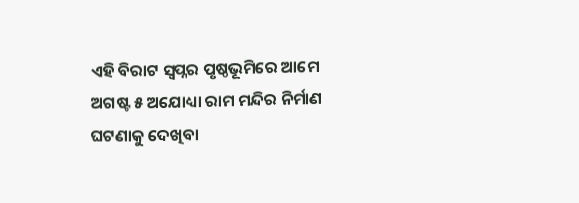ଏହି ବିରାଟ ସ୍ୱପ୍ନର ପୃଷ୍ଠଭୂମିରେ ଆମେ ଅଗଷ୍ଟ ୫ ଅଯୋଧ୍ୟା ରାମ ମନ୍ଦିର ନିର୍ମାଣ ଘଟଣାକୁ ଦେଖିବା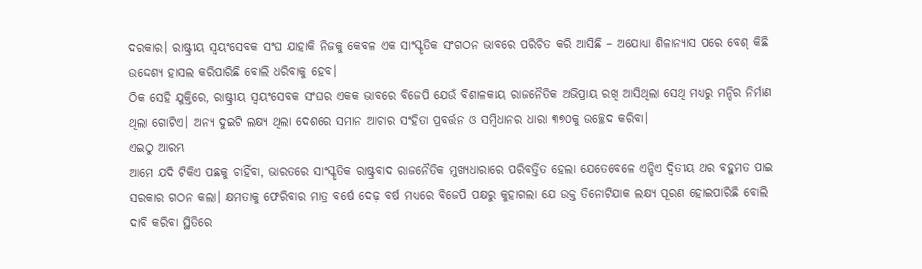ଦରକାର। ରାଷ୍ଟ୍ରୀୟ ସ୍ଵୟଂସେବକ ସଂଘ ଯାହାକି ନିଜକୁ କେବଳ ଏକ ସାଂସ୍କୃତିକ ସଂଗଠନ ଭାବରେ ପରିଚିତ କରି ଆସିଛି – ଅଯୋଧ୍ୟା ଶିଳାନ୍ୟାସ ପରେ ବେଶ୍ କିଛି ଉଦ୍ଦେଶ୍ୟ ହାସଲ କରିପାରିଛି ବୋଲି ଧରିବାକୁ ହେବ।
ଠିକ ସେହି ଯୁକ୍ତିରେ, ରାଷ୍ଟ୍ରୀୟ ସ୍ଵୟଂସେବକ ସଂଘର ଏକକ ଭାବରେ ବିଜେପି ଯେଉଁ ବିଶାଳକାୟ ରାଜନୈତିକ ଅଭିପ୍ରାୟ ରଖି ଆସିଥିଲା ସେଥି ମଧ୍ୟରୁ ମନ୍ଦିର ନିର୍ମାଣ ଥିଲା ଗୋଟିଏ। ଅନ୍ୟ ଦୁଇଟି ଲକ୍ଷ୍ୟ ଥିଲା ଦେଶରେ ସମାନ ଆଚାର ସଂହିତା ପ୍ରବର୍ତ୍ତନ ଓ ସମ୍ବିଧାନର ଧାରା ୩୭୦କୁ ଉଚ୍ଛେଦ କରିବା।
ଏଇଠୁ ଆରମ୍ଭ
ଆମେ ଯଦି ଟିକିଏ ପଛକୁ ଚାହିଁବା, ଭାରତରେ ସାଂସ୍କୃତିକ ରାଷ୍ଟ୍ରବାଦ ରାଜନୈତିକ ମୁଖ୍ୟଧାରାରେ ପରିବର୍ତ୍ତିତ ହେଲା ଯେତେବେଳେ ଏନ୍ଡିଏ ଦ୍ଵିତୀୟ ଥର ବହୁମତ ପାଇ ସରକାର ଗଠନ କଲା। କ୍ଷମତାକୁ ଫେରିବାର ମାତ୍ର ବର୍ଷେ ଦେଢ଼ ବର୍ଷ ମଧ୍ୟରେ ବିଜେପି ପକ୍ଷରୁ କୁହାଗଲା ଯେ ଉକ୍ତ ତିନୋଟିଯାକ ଲକ୍ଷ୍ୟ ପୂରଣ ହୋଇପାରିଛି ବୋଲି ଦାବି କରିବା ସ୍ଥିତିରେ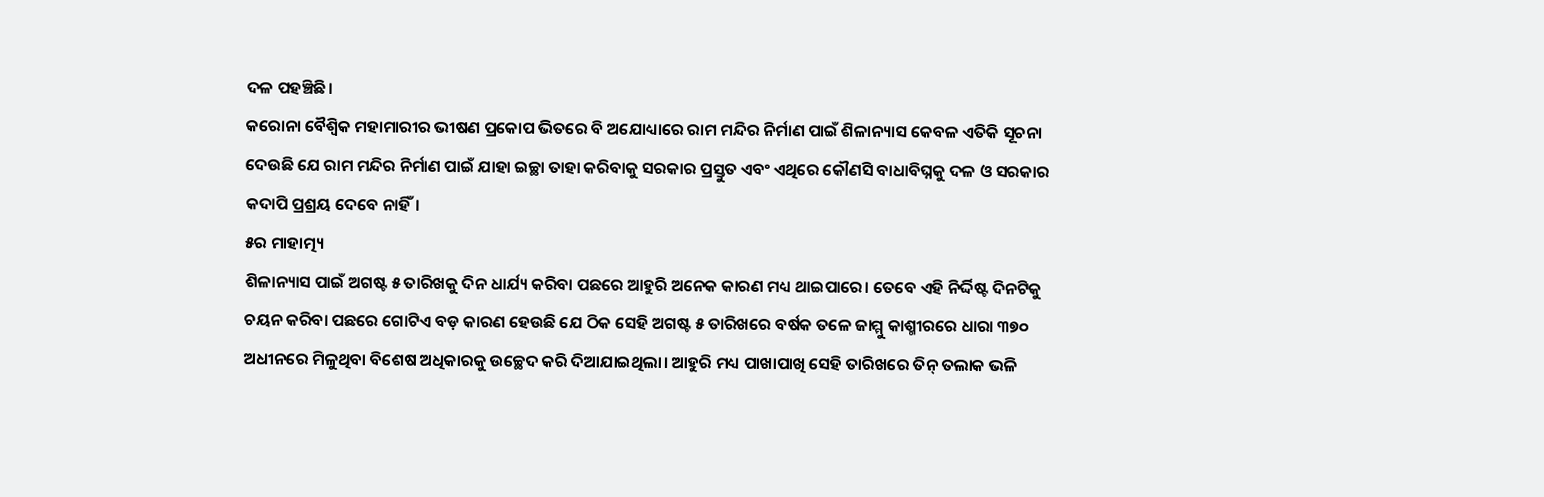ଦଳ ପହଞ୍ଚିଛି।
କରୋନା ବୈଶ୍ଵିକ ମହାମାରୀର ଭୀଷଣ ପ୍ରକୋପ ଭିତରେ ବି ଅଯୋଧ୍ୟାରେ ରାମ ମନ୍ଦିର ନିର୍ମାଣ ପାଇଁ ଶିଳାନ୍ୟାସ କେବଳ ଏତିକି ସୂଚନା ଦେଉଛି ଯେ ରାମ ମନ୍ଦିର ନିର୍ମାଣ ପାଇଁ ଯାହା ଇଚ୍ଛା ତାହା କରିବାକୁ ସରକାର ପ୍ରସ୍ତୁତ ଏବଂ ଏଥିରେ କୌଣସି ବାଧାବିଘ୍ନକୁ ଦଳ ଓ ସରକାର କଦାପି ପ୍ରଶ୍ରୟ ଦେବେ ନାହିଁ।
୫ର ମାହାତ୍ମ୍ୟ
ଶିଳାନ୍ୟାସ ପାଇଁ ଅଗଷ୍ଟ ୫ ତାରିଖକୁ ଦିନ ଧାର୍ଯ୍ୟ କରିବା ପଛରେ ଆହୁରି ଅନେକ କାରଣ ମଧ୍ୟ ଥାଇପାରେ। ତେବେ ଏହି ନିର୍ଦ୍ଦିଷ୍ଟ ଦିନଟିକୁ ଚୟନ କରିବା ପଛରେ ଗୋଟିଏ ବଡ଼ କାରଣ ହେଉଛି ଯେ ଠିକ ସେହି ଅଗଷ୍ଟ ୫ ତାରିଖରେ ବର୍ଷକ ତଳେ ଜାମ୍ମୁ କାଶ୍ମୀରରେ ଧାରା ୩୭୦ ଅଧୀନରେ ମିଳୁଥିବା ବିଶେଷ ଅଧିକାରକୁ ଉଚ୍ଛେଦ କରି ଦିଆଯାଇଥିଲା। ଆହୁରି ମଧ୍ୟ ପାଖାପାଖି ସେହି ତାରିଖରେ ତିନ୍ ତଲାକ ଭଳି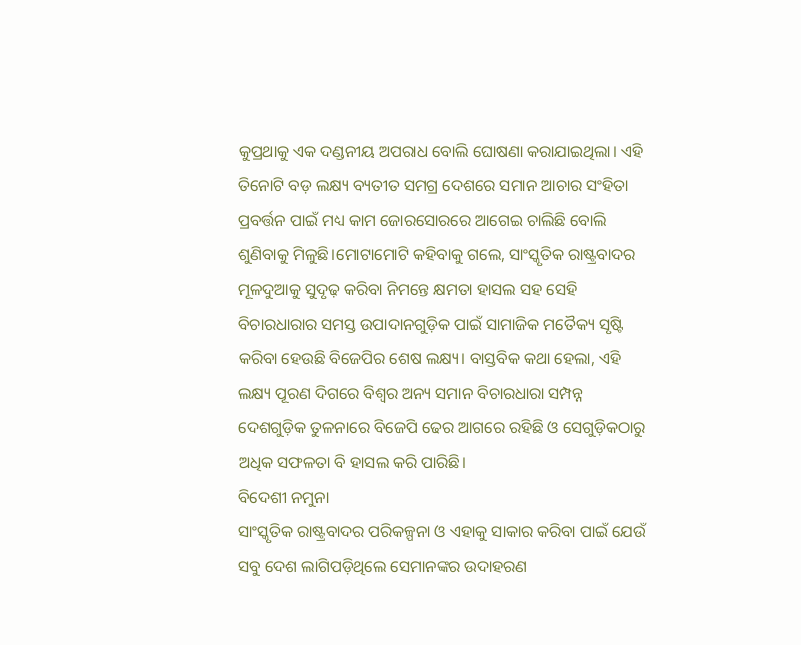କୁପ୍ରଥାକୁ ଏକ ଦଣ୍ଡନୀୟ ଅପରାଧ ବୋଲି ଘୋଷଣା କରାଯାଇଥିଲା। ଏହି ତିନୋଟି ବଡ଼ ଲକ୍ଷ୍ୟ ବ୍ୟତୀତ ସମଗ୍ର ଦେଶରେ ସମାନ ଆଚାର ସଂହିତା ପ୍ରବର୍ତ୍ତନ ପାଇଁ ମଧ୍ୟ କାମ ଜୋରସୋରରେ ଆଗେଇ ଚାଲିଛି ବୋଲି ଶୁଣିବାକୁ ମିଳୁଛି।ମୋଟାମୋଟି କହିବାକୁ ଗଲେ, ସାଂସ୍କୃତିକ ରାଷ୍ଟ୍ରବାଦର ମୂଳଦୁଆକୁ ସୁଦୃଢ଼ କରିବା ନିମନ୍ତେ କ୍ଷମତା ହାସଲ ସହ ସେହି ବିଚାରଧାରାର ସମସ୍ତ ଉପାଦାନଗୁଡ଼ିକ ପାଇଁ ସାମାଜିକ ମତୈକ୍ୟ ସୃଷ୍ଟି କରିବା ହେଉଛି ବିଜେପିର ଶେଷ ଲକ୍ଷ୍ୟ। ବାସ୍ତବିକ କଥା ହେଲା, ଏହି ଲକ୍ଷ୍ୟ ପୂରଣ ଦିଗରେ ବିଶ୍ୱର ଅନ୍ୟ ସମାନ ବିଚାରଧାରା ସମ୍ପନ୍ନ ଦେଶଗୁଡ଼ିକ ତୁଳନାରେ ବିଜେପି ଢେର ଆଗରେ ରହିଛି ଓ ସେଗୁଡ଼ିକଠାରୁ ଅଧିକ ସଫଳତା ବି ହାସଲ କରି ପାରିଛି।
ବିଦେଶୀ ନମୁନା
ସାଂସ୍କୃତିକ ରାଷ୍ଟ୍ରବାଦର ପରିକଳ୍ପନା ଓ ଏହାକୁ ସାକାର କରିବା ପାଇଁ ଯେଉଁ ସବୁ ଦେଶ ଲାଗିପଡ଼ିଥିଲେ ସେମାନଙ୍କର ଉଦାହରଣ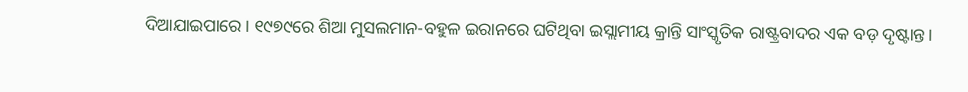ଦିଆଯାଇପାରେ। ୧୯୭୯ରେ ଶିଆ ମୁସଲମାନ-ବହୁଳ ଇରାନରେ ଘଟିଥିବା ଇସ୍ଲାମୀୟ କ୍ରାନ୍ତି ସାଂସ୍କୃତିକ ରାଷ୍ଟ୍ରବାଦର ଏକ ବଡ଼ ଦୃଷ୍ଟାନ୍ତ।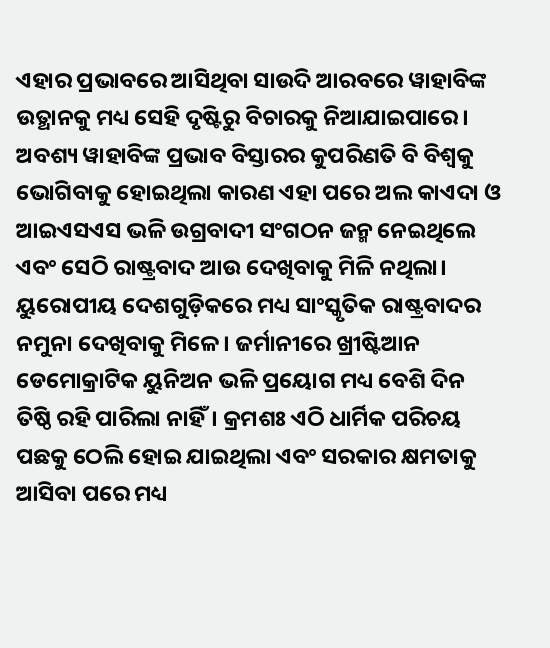ଏହାର ପ୍ରଭାବରେ ଆସିଥିବା ସାଉଦି ଆରବରେ ୱାହାବିଙ୍କ ଉତ୍ଥାନକୁ ମଧ୍ୟ ସେହି ଦୃଷ୍ଟିରୁ ବିଚାରକୁ ନିଆଯାଇପାରେ। ଅବଶ୍ୟ ୱାହାବିଙ୍କ ପ୍ରଭାବ ବିସ୍ତାରର କୁପରିଣତି ବି ବିଶ୍ୱକୁ ଭୋଗିବାକୁ ହୋଇଥିଲା କାରଣ ଏହା ପରେ ଅଲ କାଏଦା ଓ ଆଇଏସଏସ ଭଳି ଉଗ୍ରବାଦୀ ସଂଗଠନ ଜନ୍ମ ନେଇଥିଲେ ଏବଂ ସେଠି ରାଷ୍ଟ୍ରବାଦ ଆଉ ଦେଖିବାକୁ ମିଳି ନଥିଲା।
ୟୁରୋପୀୟ ଦେଶଗୁଡ଼ିକରେ ମଧ୍ୟ ସାଂସ୍କୃତିକ ରାଷ୍ଟ୍ରବାଦର ନମୁନା ଦେଖିବାକୁ ମିଳେ। ଜର୍ମାନୀରେ ଖ୍ରୀଷ୍ଟିଆନ ଡେମୋକ୍ରାଟିକ ୟୁନିଅନ ଭଳି ପ୍ରୟୋଗ ମଧ୍ୟ ବେଶି ଦିନ ତିଷ୍ଠି ରହି ପାରିଲା ନାହିଁ। କ୍ରମଶଃ ଏଠି ଧାର୍ମିକ ପରିଚୟ ପଛକୁ ଠେଲି ହୋଇ ଯାଇଥିଲା ଏବଂ ସରକାର କ୍ଷମତାକୁ ଆସିବା ପରେ ମଧ୍ୟ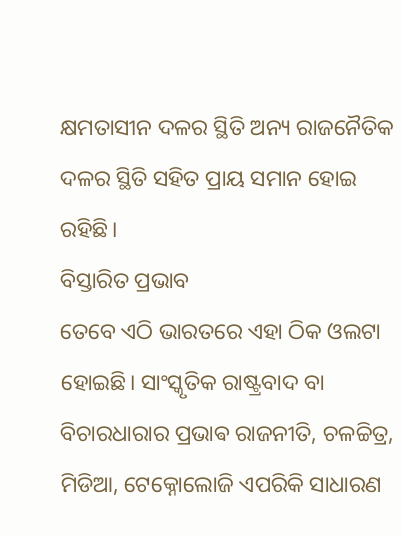କ୍ଷମତାସୀନ ଦଳର ସ୍ଥିତି ଅନ୍ୟ ରାଜନୈତିକ ଦଳର ସ୍ଥିତି ସହିତ ପ୍ରାୟ ସମାନ ହୋଇ ରହିଛି।
ବିସ୍ତାରିତ ପ୍ରଭାବ
ତେବେ ଏଠି ଭାରତରେ ଏହା ଠିକ ଓଲଟା ହୋଇଛି। ସାଂସ୍କୃତିକ ରାଷ୍ଟ୍ରବାଦ ବା ବିଚାରଧାରାର ପ୍ରଭାଵ ରାଜନୀତି, ଚଳଚ୍ଚିତ୍ର, ମିଡିଆ, ଟେକ୍ନୋଲୋଜି ଏପରିକି ସାଧାରଣ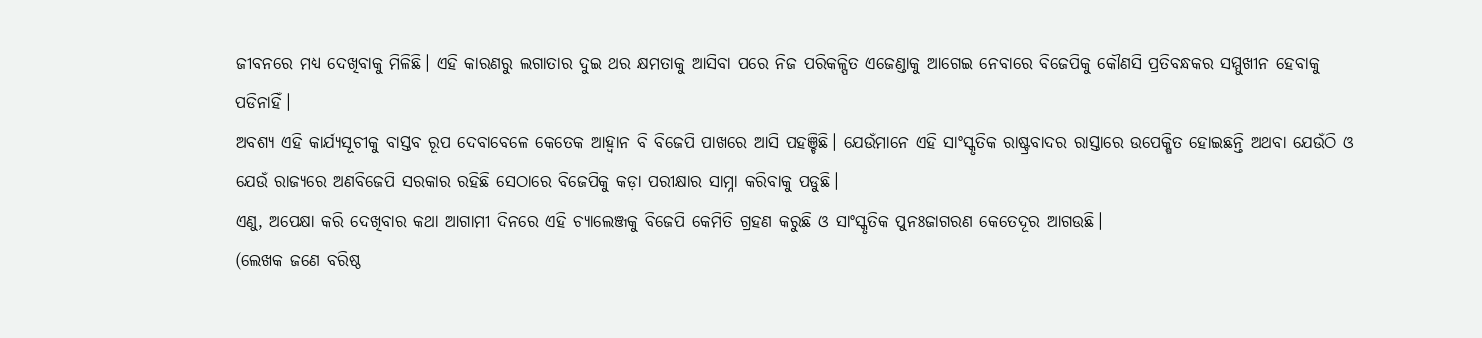ଜୀବନରେ ମଧ୍ୟ ଦେଖିବାକୁ ମିଳିଛି। ଏହି କାରଣରୁ ଲଗାତାର ଦୁଇ ଥର କ୍ଷମତାକୁ ଆସିବା ପରେ ନିଜ ପରିକଳ୍ପିତ ଏଜେଣ୍ଡାକୁ ଆଗେଇ ନେବାରେ ବିଜେପିକୁ କୌଣସି ପ୍ରତିବନ୍ଧକର ସମ୍ମୁଖୀନ ହେବାକୁ ପଡିନାହିଁ।
ଅବଶ୍ୟ ଏହି କାର୍ଯ୍ୟସୂଚୀକୁ ବାସ୍ତବ ରୂପ ଦେବାବେଳେ କେତେକ ଆହ୍ୱାନ ବି ବିଜେପି ପାଖରେ ଆସି ପହଞ୍ଚିଛି। ଯେଉଁମାନେ ଏହି ସାଂସ୍କୃତିକ ରାଷ୍ଟ୍ରବାଦର ରାସ୍ତାରେ ଉପେକ୍ଷିତ ହୋଇଛନ୍ତି ଅଥବା ଯେଉଁଠି ଓ ଯେଉଁ ରାଜ୍ୟରେ ଅଣବିଜେପି ସରକାର ରହିଛି ସେଠାରେ ବିଜେପିକୁ କଡ଼ା ପରୀକ୍ଷାର ସାମ୍ନା କରିବାକୁ ପଡୁଛି।
ଏଣୁ, ଅପେକ୍ଷା କରି ଦେଖିବାର କଥା ଆଗାମୀ ଦିନରେ ଏହି ଚ୍ୟାଲେଞ୍ଜକୁ ବିଜେପି କେମିତି ଗ୍ରହଣ କରୁଛି ଓ ସାଂସ୍କୃତିକ ପୁନଃଜାଗରଣ କେତେଦୂର ଆଗଉଛି।
(ଲେଖକ ଜଣେ ବରିଷ୍ଠ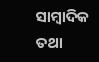ସାମ୍ବାଦିକ ତଥା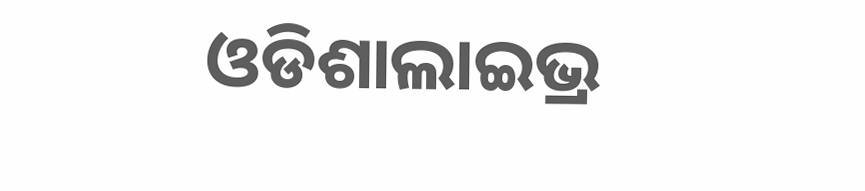ଓଡିଶାଲାଇଭ୍ର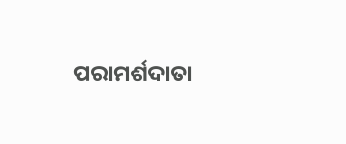ପରାମର୍ଶଦାତା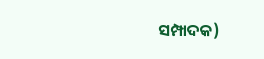ସମ୍ପାଦକ)